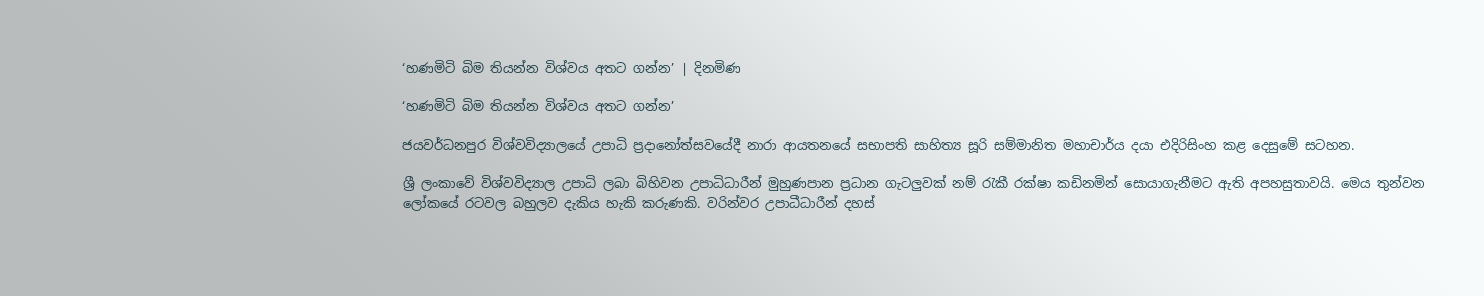‘හණමිටි බිම තියන්න විශ්වය අතට ගන්න’ | දිනමිණ

‘හණමිටි බිම තියන්න විශ්වය අතට ගන්න’

ජයවර්ධනපුර විශ්වවිද්‍යාලයේ උපාධි ප්‍රදානෝත්සවයේදී නාරා ආයතනයේ සභාපති සාහිත්‍ය සූරි සම්මානිත මහාචාර්ය දයා එදිරිසිංහ කළ දෙසුමේ සටහන.

ශ්‍රී ලංකාවේ විශ්වවිද්‍යාල උපාධි ලබා බිහිවන උපාධිධාරීන් මුහුණපාන ප්‍රධාන ගැටලුවක් නම් රැකී රක්ෂා කඩිනමින් සොයාගැනීමට ඇති අපහසුතාවයි. මෙය තුන්වන ලෝකයේ රටවල බහුලව දැකිය හැකි කරුණකි. වරින්වර උපාධීධාරීන් දහස්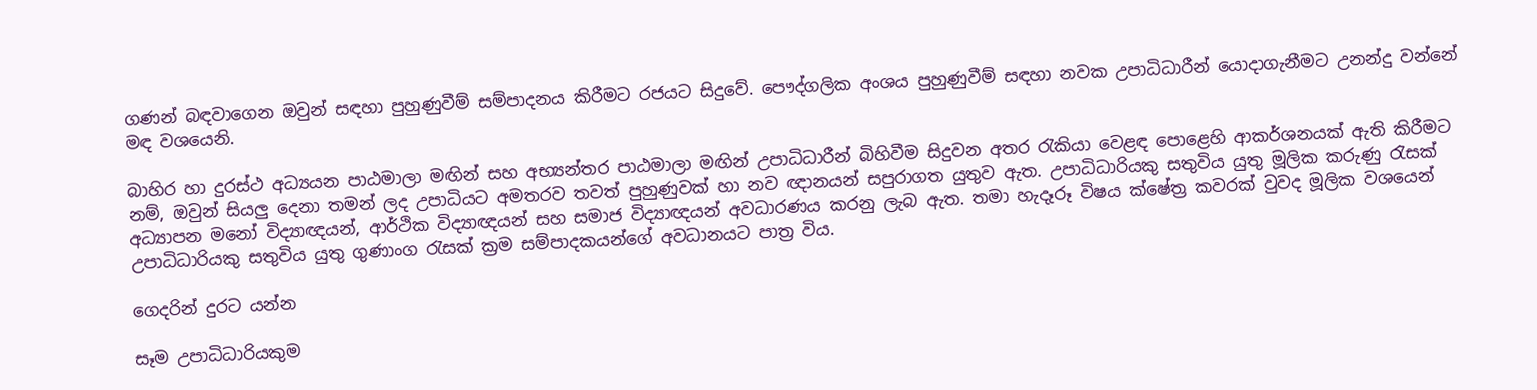ගණන් බඳවාගෙන ඔවුන් සඳහා පුහුණුවීම් සම්පාදනය කිරීමට රජයට සිදුවේ. පෞද්ගලික අංශය පුහුණුවීම් සඳහා නවක උපාධිධාරීන් යොදාගැනීමට උනන්දු වන්නේ මඳ වශයෙනි.

බාහිර හා දුරස්ථ අධ්‍යයන පාඨමාලා මඟින් සහ අභ්‍යන්තර පාඨමාලා මඟින් උපාධිධාරීන් බිහිවීම සිදුවන අතර රැකියා වෙළඳ පොළෙහි ආකර්ශනයක් ඇති කිරීමට නම්, ඔවුන් සියලු දෙනා තමන් ලද උපාධියට අමතරව තවත් පුහුණුවක් හා නව ඥානයන් සපුරාගත යුතුව ඇත. උපාධිධාරියකු සතුවිය යුතු මූලික කරුණු රැසක් අධ්‍යාපන මනෝ විද්‍යාඥයන්, ආර්ථික විද්‍යාඥයන් සහ සමාජ විද්‍යාඥයන් අවධාරණය කරනු ලැබ ඇත. තමා හැදෑරූ විෂය ක්ෂේත්‍ර කවරක් වුවද මූලික වශයෙන් උපාධිධාරියකු සතුවිය යුතු ගුණාංග රැසක් ක්‍රම සම්පාදකයන්ගේ අවධානයට පාත්‍ර විය.

ගෙදරින් දුරට යන්න

සෑම උපාධිධාරියකුම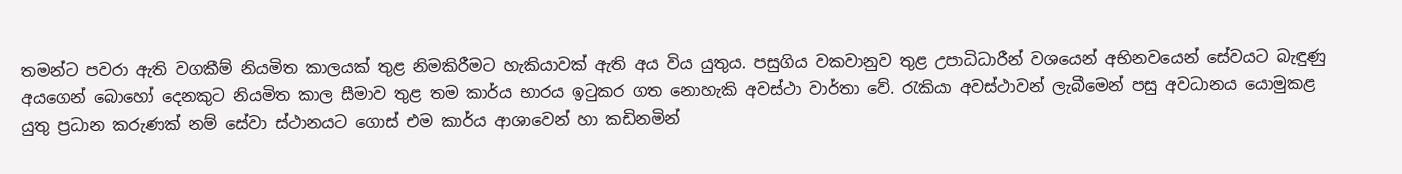තමන්ට පවරා ඇති වගකීම් නියමිත කාලයක් තුළ නිමකිරීමට හැකියාවක් ඇති අය විය යුතුය. පසුගිය වකවානුව තුළ උපාධිධාරීන් වශයෙන් අභිනවයෙන් සේවයට බැඳුණු අයගෙන් බොහෝ දෙනකුට නියමිත කාල සීමාව තුළ තම කාර්ය භාරය ඉටුකර ‍ගත නොහැකි අවස්ථා වාර්තා වේ. රැකියා අවස්ථාවන් ලැබීමෙන් පසු අවධානය යොමුකළ යුතු ප්‍රධාන කරුණක් නම් සේවා ස්ථානයට ගොස් එම කාර්ය ආශාවෙන් හා කඩිනමින්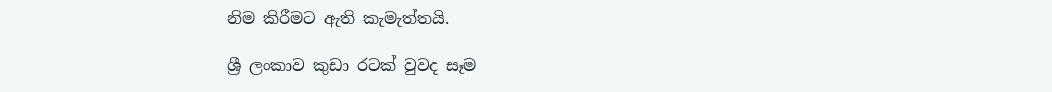නිම කිරීමට ඇති කැමැත්තයි.

ශ්‍රී ලංකාව කුඩා රටක් වුවද සෑම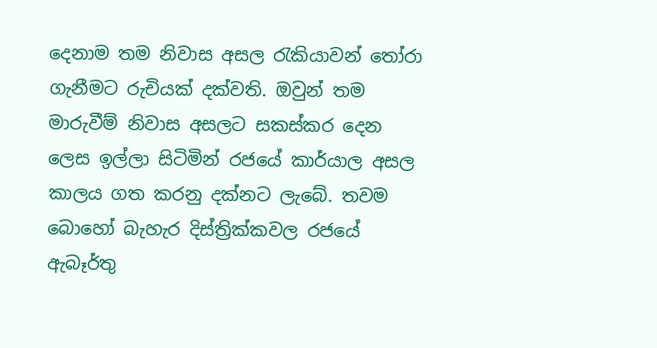දෙනාම තම නිවාස අසල රැකියාවන් තෝරා ගැනීමට රුචියක් දක්වති. ඔවුන් තම මාරුවීම් නිවාස අසලට සකස්කර දෙන ලෙස ඉල්ලා සිටිමින් රජයේ කාර්යාල අසල කාලය ගත කරනු දක්නට ලැබේ. තවම බොහෝ බැහැර දිස්ත්‍රික්කවල රජයේ ඇබෑර්තු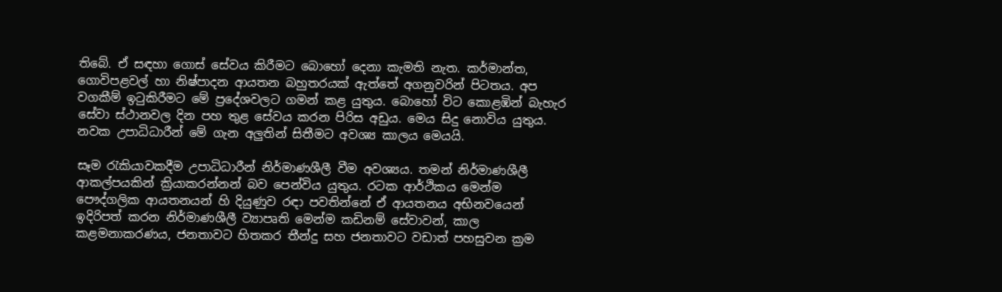තිබේ. ඒ සඳහා ගොස් සේවය කිරීමට බොහෝ දෙනා කැමති නැත. කර්මාන්ත, ගොවිපළවල් හා නිෂ්පාදන ආයතන බහුතරයක් ඇත්තේ අගනුවරින් පිටතය. අප වගකීම් ඉටුකිරීමට මේ ප්‍රදේශවලට ගමන් කළ යුතුය. බොහෝ විට කොළඹින් බැහැර සේවා ස්ථානවල දින පහ තුළ සේවය කරන පිරිස අඩුය. මෙය සිදු නොවිය යුතුය. නවක උපාධිධාරීන් මේ ගැන අලුතින් සිතීමට අවශ්‍ය කාලය මෙයයි.

සෑම රැකියාවකදීම උපාධිධාරීන් නිර්මාණශීලී වීම අවශ්‍යය. තමන් නිර්මාණශීලී ආකල්පයකින් ක්‍රියාකරන්නන් බව පෙන්විය යුතුය. රටක ආර්ථිකය මෙන්ම පෞද්ගලික ආයතනයන් හි දියුණුව රඳා පවතින්නේ ඒ ආයතනය අභිනවයෙන් ඉදිරිපත් කරන නිර්මාණශීලී ව්‍යාපෘති මෙන්ම කඩිනම් සේවාවන්, කාල කළමනාකරණය, ජනතාවට හිතකර තීන්දු සහ ජනතාවට වඩාත් පහසුවන ක්‍රම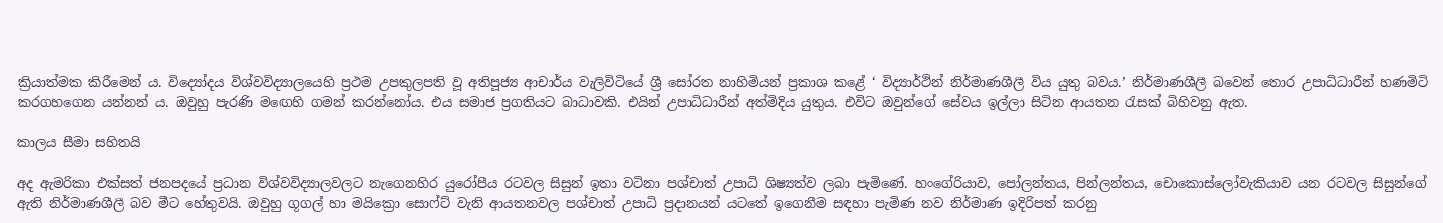ක්‍රියාත්මක කිරීමෙන් ය. විද්‍යෝදය විශ්වවිද්‍යාලයෙහි ප්‍රථම උපකුලපති වූ අතිපූජ්‍ය ආචාර්ය වැලිවිටියේ ශ්‍රී සෝරත නාහිමියන් ප්‍රකාශ කළේ ‘ විද්‍යාර්ථින් නිර්මාණශීලී විය යුතු බවය.’ නිර්මාණශීලී බවෙන් තොර උපාධිධාරීන් හණමිටි කරගහගෙන යන්නන් ය. ඔවුහු පැරණි ම‍ඟෙහි ගමන් කරන්නෝය. එය සමාජ ප්‍රගතියට බාධාවකි. එයින් උපාධිධාරීන් අත්මිදිය යුතුය. එවිට ඔවුන්ගේ සේවය ඉල්ලා සිටින ආයතන රැසක් බිහිවනු ඇත.

කාලය සීමා සහිතයි

අද ඇමරිකා එක්සත් ජනපදයේ ප්‍රධාන විශ්වවිද්‍යාලවලට නැගෙනහිර යුරෝපීය රටවල සිසුන් ඉතා වටිනා පශ්චාත් උපාධි ශිෂ්‍යත්ව ලබා පැමිණේ. හංගේරියාව, පෝලන්තය, පින්ලන්තය, චොකොස්ලෝවැකියාව යන රටවල සිසුන්ගේ ඇති නිර්මාණශීලී බව මීට හේතුවයි. ඔවුහු ගූගල් හා මයික්‍රො සොෆ්ට් වැනි ආයතනවල පශ්චාත් උපාධි ප්‍රදානයන් යටතේ ඉගෙනීම සඳහා පැමිණ නව නිර්මාණ ඉදිරිපත් කරනු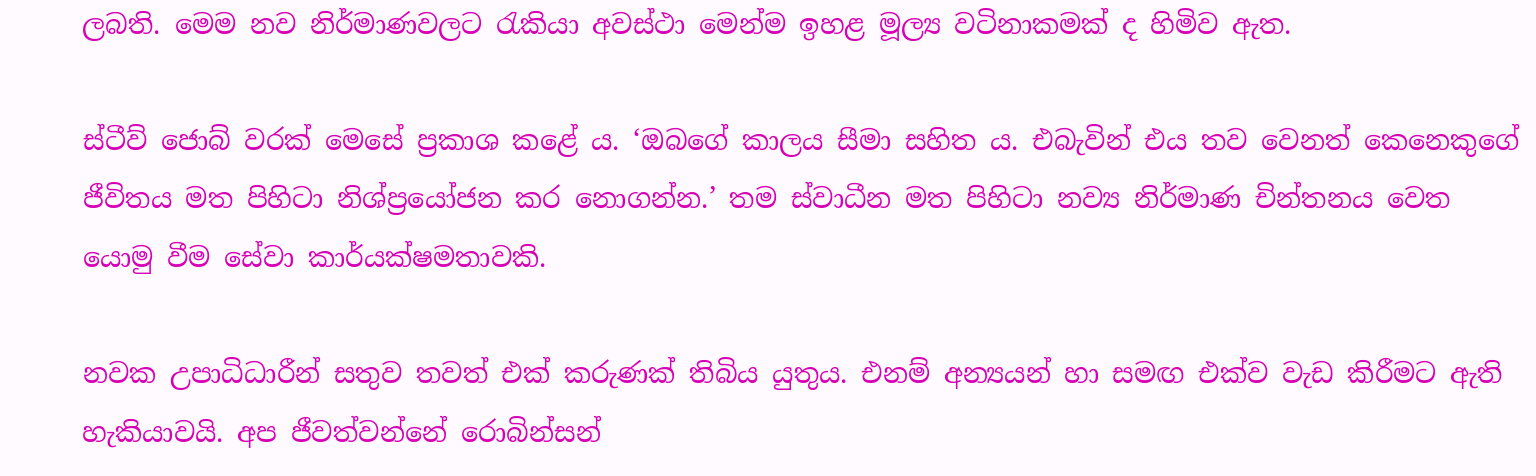ලබති. මෙම නව නිර්මාණවලට රැකියා අවස්ථා මෙන්ම ඉහළ මූල්‍ය වටිනාකමක් ද හිමිව ඇත.

ස්ටීව් ජොබ් වරක් මෙසේ ප්‍රකාශ කළේ ය. ‘ඔබගේ කාලය සීමා සහිත ය. එබැවින් එය තව වෙනත් කෙනෙකුගේ ජීවිතය මත පිහිටා නිශ්ප්‍රයෝජන කර නොගන්න.’ තම ස්වාධීන මත පිහිටා නව්‍ය නිර්මාණ චින්තනය වෙත යොමු වීම සේවා කාර්යක්ෂමතාවකි.

නවක උපාධිධාරීන් සතුව තවත් එක් කරුණක් තිබිය යුතුය. එනම් අන්‍යයන් හා සමඟ එක්ව වැඩ කිරීමට ඇති හැකියාවයි. අප ජීවත්වන්නේ රොබින්සන්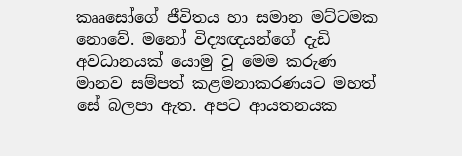කෲසෝගේ ජීවිතය හා සමාන මට්ටමක නොවේ. මනෝ විද්‍යඥයන්ගේ දැඩි අවධානයක් යොමු වූ මෙම කරුණ මානව සම්පත් කළමනාකරණයට මහත් සේ බලපා ඇත. අපට ආයතනයක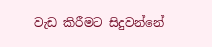වැඩ කිරීමට සිදුවන්නේ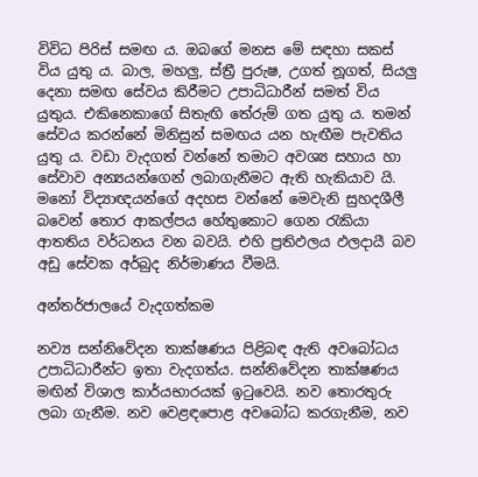විවිධ පිරිස් සමඟ ය. ඔබගේ මනස මේ සඳහා සකස් විය යුතු ය. බාල, මහලු, ස්ත්‍රී පුරුෂ, උගත් නූගත්, සියලු දෙනා සමඟ සේවය කිරීමට උපාධිධාරීන් සමත් විය යුතුය. එකිනෙකාගේ සිතැඟි තේරුම් ගත යුතු ය. තමන් සේවය කරන්නේ මිනිසුන් සමඟය යන හැඟීම පැවතිය යුතු ය. වඩා වැදගත් වන්නේ තමාට අවශ්‍ය සහාය හා සේවාව අන්‍යයන්ගෙන් ලබාගැනීමට ඇති හැකියාව යි. මනෝ විද්‍යාඥයන්ගේ අදහස වන්නේ මෙවැනි සුහදශීලී බවෙන් තොර ආකල්පය හේතුකොට ගෙන රැකියා ආතතිය වර්ධනය වන බවයි. එහි ප්‍රතිඵලය ඵලදායී බව අඩු සේවක අර්බුද නිර්මාණය වීමයි.

අන්තර්ජාලයේ වැදගත්කම

නව්‍ය සන්නිවේදන තාක්ෂණය පිළිබඳ ඇති අවබෝධය උපාධිධාරීන්ට ඉතා වැදගත්ය. සන්නිවේදන තාක්ෂණය මඟින් විශාල කාර්යභාරයක් ඉටුවෙයි. නව තොරතුරු ලබා ගැනීම. නව වෙළඳපොළ අවබෝධ කරගැනීම, නව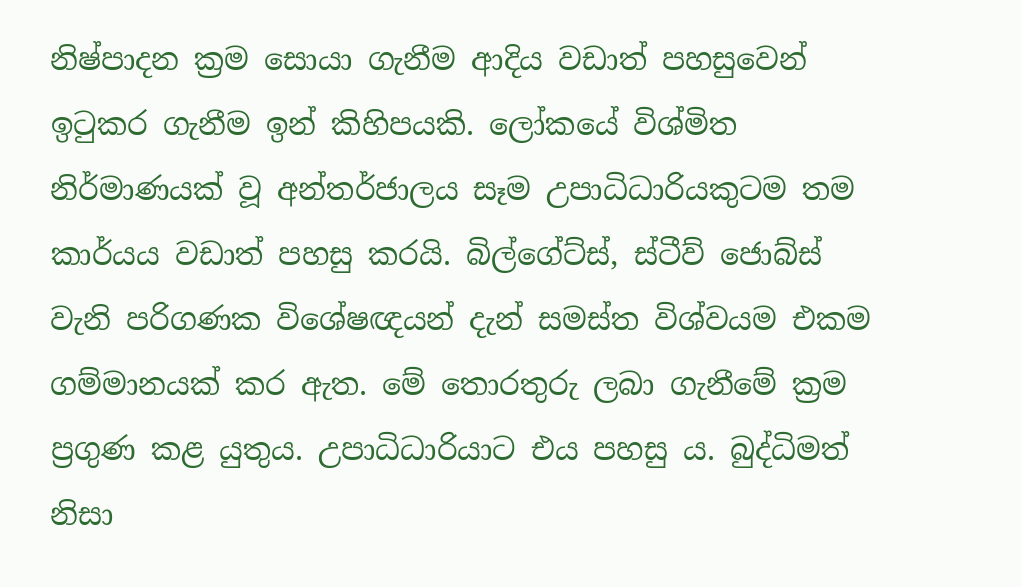නිෂ්පාදන ක්‍රම සොයා ගැනීම ආදිය වඩාත් පහසුවෙන් ඉටුකර ගැනීම ඉන් කිහිපයකි. ලෝකයේ විශ්මිත නිර්මාණයක් වූ අන්තර්ජාලය සෑම උපාධිධාරියකුටම තම කාර්යය වඩාත් පහසු කරයි. බිල්ගේට්ස්, ස්ටීව් ජොබ්ස් වැනි පරිගණක විශේෂඥයන් දැන් සමස්ත විශ්වයම එකම ගම්මානයක් කර ඇත. මේ තොරතුරු ලබා ගැනීමේ ක්‍රම ප්‍රගුණ කළ යුතුය. උපාධිධාරියාට එය පහසු ය. බුද්ධිමත් නිසා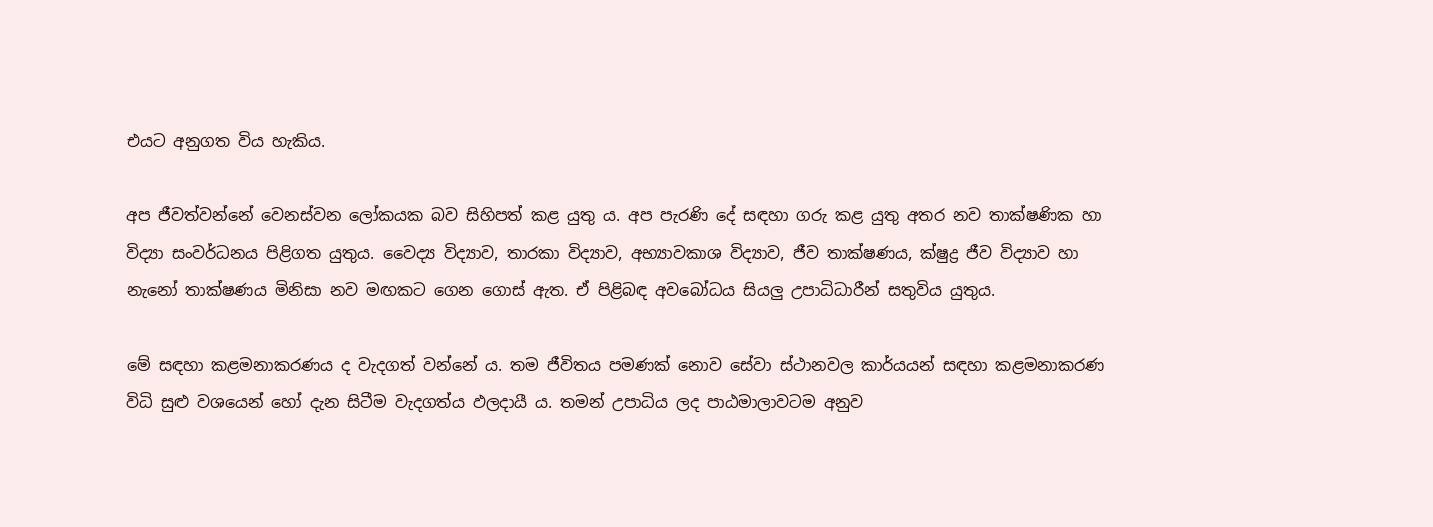එයට අනුගත විය හැකිය.

අප ජීවත්වන්නේ වෙනස්වන ලෝකයක බව සිහිපත් කළ යුතු ය. අප පැරණි දේ සඳහා ගරු කළ යුතු අතර නව තාක්ෂණික හා විද්‍යා සංවර්ධනය පිළිගත යුතුය. වෛද්‍ය විද්‍යාව, තාරකා විද්‍යාව, අභ්‍යාවකාශ විද්‍යාව, ජීව තාක්ෂණය, ක්ෂුද්‍ර ජීව විද්‍යාව හා නැනෝ තාක්ෂණය මිනිසා නව මඟකට ගෙන ගොස් ඇත. ඒ පිළිබඳ අවබෝධය සියලු උපාධිධාරීන් සතුවිය යුතුය.

මේ සඳහා කළමනාකරණය ද වැදගත් වන්නේ ය. තම ජීවිතය පමණක් නොව සේවා ස්ථානවල කාර්යයන් සඳහා කළමනාකරණ විධි සුළු වශයෙන් හෝ දැන සිටීම වැදගත්ය ඵලදායී ය. තමන් උපාධිය ලද පාඨමාලාවටම අනුව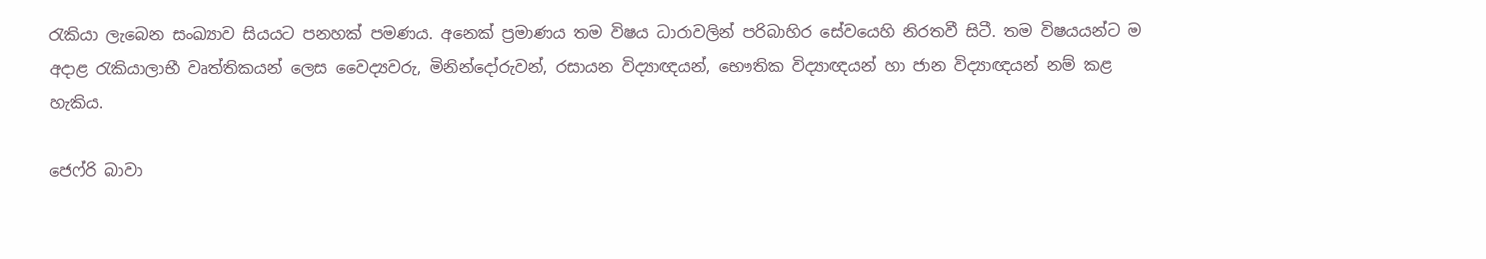රැකියා ලැබෙන සංඛ්‍යාව සියයට පනහක් පමණය. අනෙක් ප්‍රමාණය තම විෂය ධාරාවලින් පරිබාහිර සේවයෙහි නිරතවී සිටී. තම විෂයයන්ට ම අදාළ රැකියාලාභී වෘත්තිකයන් ලෙස වෛද්‍යවරු, මිනින්දෝරුවන්, රසායන විද්‍යාඥයන්, භෞතික විද්‍යාඥයන් හා ජාන විද්‍යාඥයන් නම් කළ හැකිය.

ජෙෆ්රි බාවා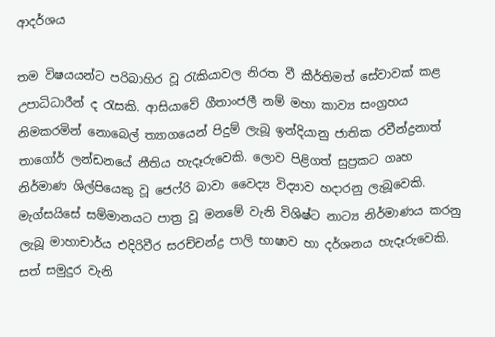ආදර්ශය

තම විෂයයන්ට පරිබාහිර වූ රැකියාවල නිරත වී කීර්තිමත් සේවාවක් කළ උපාධිධාරීන් ද රැසකි. ආසියාවේ ගීතාංජලී නම් මහා කාව්‍ය සංග්‍රහය නිමකරමින් නොබෙල් ත්‍යාගයෙන් පිදුම් ලැබූ ඉන්දියානු ජාතික රවීන්ද්‍රනාත් තාගෝර් ලන්ඩනයේ නීතිය හැදෑරුවෙකි. ලොව පිළිගත් සුප්‍රකට ගෘහ නිර්මාණ ශිල්පියෙකු වූ ජෙෆ්රි බාවා වෛද්‍ය විද්‍යාව හදාරනු ලැබූවෙකි. මැග්සයිසේ සම්මානයට පාත්‍ර වූ මනමේ වැනි විශිෂ්ට නාට්‍ය නිර්මාණය කරනු ලැබූ මාහාචාර්ය එදිරිවීර සරච්චන්ද්‍ර පාලි භාෂාව හා දර්ශනය හැදෑරුවෙකි. සත් සමුදුර වැනි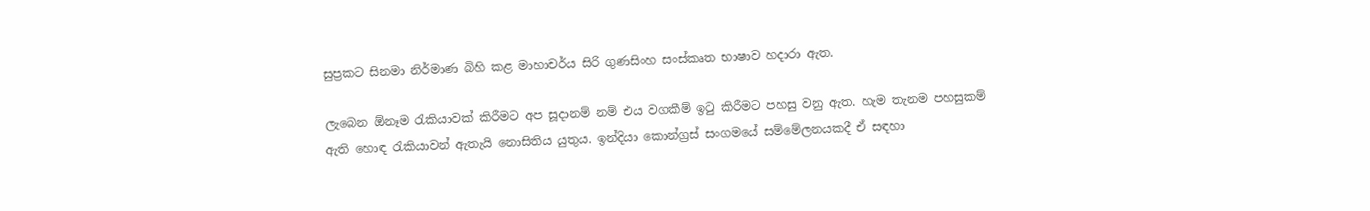සුප්‍රකට සිනමා නිර්මාණ බිහි කළ මාහාචර්ය සිරි ගුණසිංහ සංස්කෘත භාෂාව හදාරා ඇත.

ලැබෙන ඕනෑම රැකියාවක් කිරීමට අප සූදානම් නම් එය වගකීම් ඉටු කිරීමට පහසු වනු ඇත. හැම තැනම පහසුකම් ඇති හොඳ රැකියාවන් ඇතැයි නොසිතිය යුතුය. ඉන්දියා කොන්ග්‍රස් සංගමයේ සම්මේලනයකදී ඒ සඳහා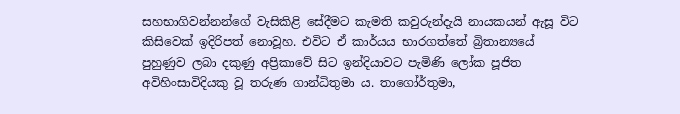සහභාගිවන්නන්ගේ වැසිකිළි සේදීමට කැමති කවුරුන්දැයි නායකයන් ඇසූ විට කිසිවෙක් ඉදිරිපත් නොවූහ. එවිට ඒ කාර්යය භාරගත්තේ බ්‍රිතාන්‍යයේ පුහුණුව ලබා දකුණු අප්‍රිකාවේ සිට ඉන්දියාවට පැමිණි ලෝක පූජිත අවිහිංසාවිදියකු වූ තරුණ ගාන්ධිතුමා ය. තාගෝර්තුමා,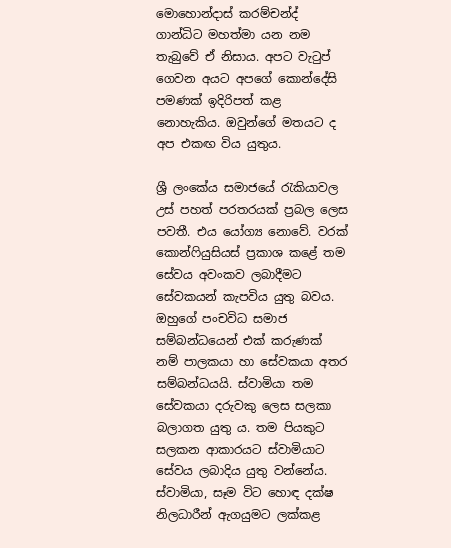මොහොන්දාස් කරම්චන්ද් ගාන්ධිට මහත්මා යන නම තැබුවේ ඒ නිසාය. අපට වැටුප් ගෙවන අයට අපගේ කොන්දේසි පමණක් ඉදිරිපත් කළ නොහැකිය. ඔවුන්ගේ මතයට ද අප එකඟ විය යුතුය.

ශ්‍රී ලංකේය සමාජයේ රැකියාවල උස් පහත් පරතරයක් ප්‍රබල ලෙස පවතී. එය යෝග්‍ය නොවේ. වරක් කොන්ෆියුසියස් ප්‍රකාශ කළේ තම සේවය අවංකව ලබාදීමට සේවකයන් කැපවිය යුතු බවය. ඔහුගේ පංචවිධ සමාජ සම්බන්ධයෙන් එක් කරුණක් නම් පාලකයා හා සේවකයා අතර සම්බන්ධයයි. ස්වාමියා තම සේවකයා දරුවකු ලෙස සලකා බලාගත යුතු ය. තම පියකුට සලකන ආකාරයට ස්වාමියාට සේවය ලබාදිය යුතු වන්නේය. ස්වාමියා, සෑම විට හොඳ දක්ෂ නිලධාරීන් ඇගයුමට ලක්කළ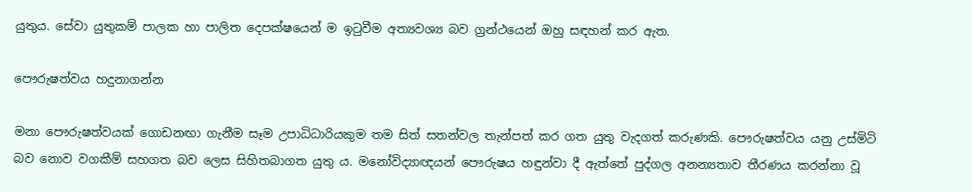යුතුය. සේවා යුතුකම් පාලක හා පාලිත දෙපක්ෂයෙන් ම ඉටුවීම අත්‍යවශ්‍ය බව ග්‍රන්ථයෙන් ඔහු සඳහන් කර ඇත.

පෞරුෂත්වය හදුනාගන්න

මනා පෞරුෂත්වයක් ගොඩනඟා ගැනීම සෑම උපාධිධාරියකුම තම සිත් සතන්වල තැන්පත් කර ගත යුතු වැදගත් කරුණකි. පෞරුෂත්වය යනු උස්මිටි බව නොව වගකීම් සහගත බව ලෙස සිහිතබාගත යුතු ය. මනෝවිද්‍යාඥයන් පෞරුෂය හඳුන්වා දී ඇත්තේ පුද්ගල අනන්‍යතාව තීරණය කරන්නා වූ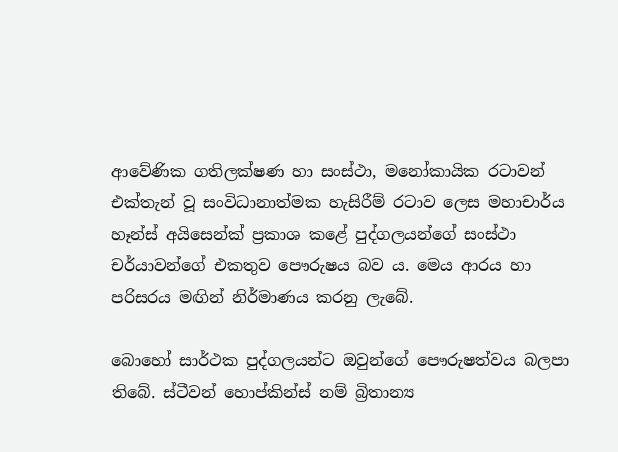ආවේණික ගතිලක්ෂණ හා සංස්ථා, මනෝකායික රටාවන් එක්තැන් වූ සංවිධානාත්මක හැසිරීම් රටාව ලෙස මහාචාර්ය හෑන්ස් අයිසෙන්ක් ප්‍රකාශ කළේ පුද්ගලයන්ගේ සංස්ථා චර්යාවන්ගේ එකතුව පෞරුෂය බව ය. මෙය ආරය හා පරිසරය මඟින් නිර්මාණය කරනු ලැබේ.

බොහෝ සාර්ථක පුද්ගලයන්ට ඔවුන්ගේ පෞරුෂත්වය බලපා තිබේ. ස්ටීවන් හොප්කින්ස් නම් බ්‍රිතාන්‍ය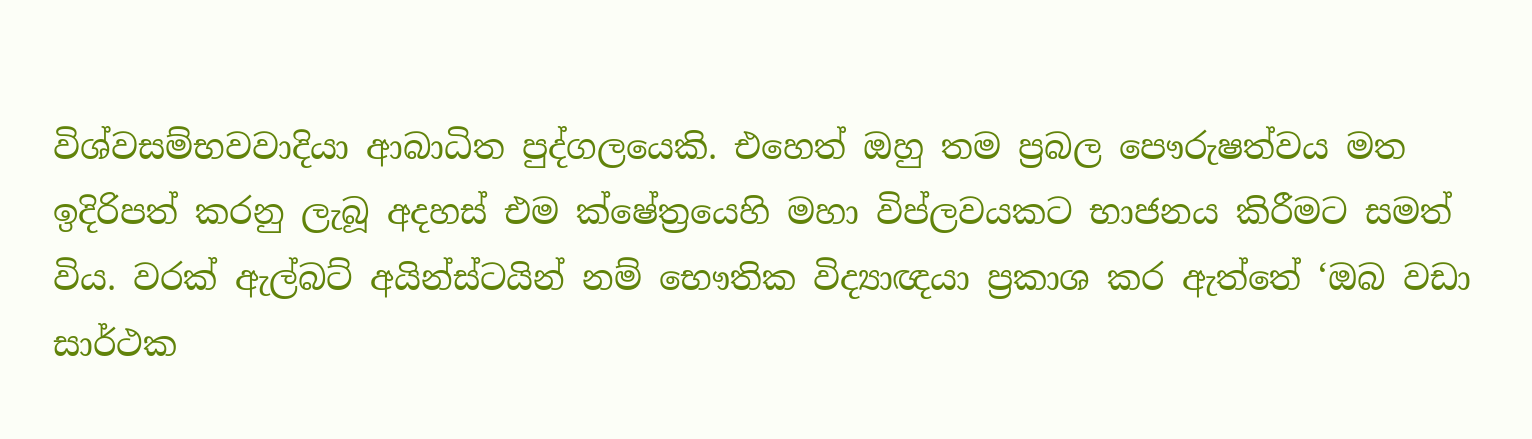විශ්වසම්භවවාදියා ආබාධිත පුද්ගලයෙකි. එහෙත් ඔහු තම ප්‍රබල පෞරුෂත්වය මත ඉදිරිපත් කරනු ලැබූ අදහස් එම ක්ෂේත්‍රයෙහි මහා විප්ලවයකට භාජනය කිරීමට සමත් විය. වරක් ඇල්බට් අයින්ස්ටයින් නම් භෞතික විද්‍යාඥයා ප්‍රකාශ කර ඇත්තේ ‘ඔබ වඩා සාර්ථක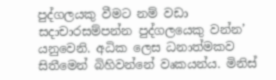පුද්ගලයකු වීමට නම් වඩා සදාචාරසම්පන්න පුද්ගලයෙකු වන්න’ යනුවෙනි. අධික ලෙස ධනාත්මකව සිතීමෙන් බිහිවන්නේ වෘකයන්ය. මිනිස්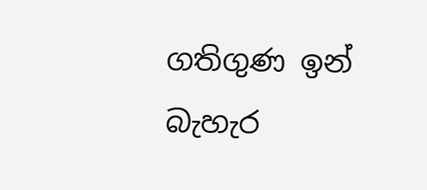ගතිගුණ ඉන් බැහැර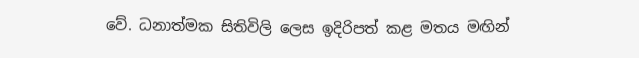වේ. ධනාත්මක සිතිවිලි ලෙස ඉදිරිපත් කළ මතය මඟින්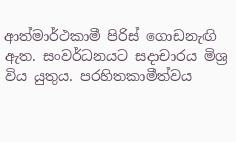ආත්මාර්ථකාමී පිරිස් ගොඩනැඟි ඇත. සංවර්ධනයට සදාචාරය මිශ්‍ර විය යුතුය. පරහිතකාමීත්වය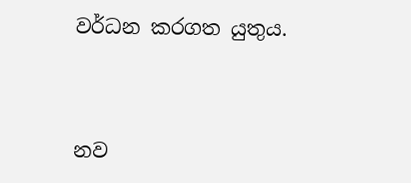වර්ධන කරගත යුතුය.



නව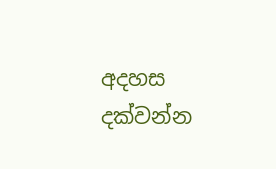අදහස දක්වන්න